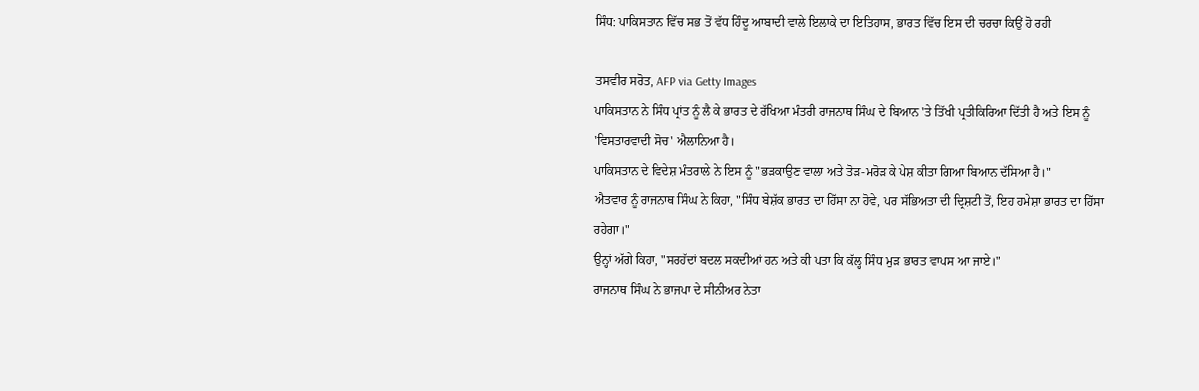ਸਿੰਧ: ਪਾਕਿਸਤਾਨ ਵਿੱਚ ਸਭ ਤੋਂ ਵੱਧ ਹਿੰਦੂ ਆਬਾਦੀ ਵਾਲੇ ਇਲਾਕੇ ਦਾ ਇਤਿਹਾਸ, ਭਾਰਤ ਵਿੱਚ ਇਸ ਦੀ ਚਰਚਾ ਕਿਉਂ ਹੋ ਰਹੀ

ਤਸਵੀਰ ਸਰੋਤ, AFP via Getty Images
ਪਾਕਿਸਤਾਨ ਨੇ ਸਿੰਧ ਪ੍ਰਾਂਤ ਨੂੰ ਲੈ ਕੇ ਭਾਰਤ ਦੇ ਰੱਖਿਆ ਮੰਤਰੀ ਰਾਜਨਾਥ ਸਿੰਘ ਦੇ ਬਿਆਨ 'ਤੇ ਤਿੱਖੀ ਪ੍ਰਤੀਕਿਰਿਆ ਦਿੱਤੀ ਹੈ ਅਤੇ ਇਸ ਨੂੰ 'ਵਿਸਤਾਰਵਾਦੀ ਸੋਚ' ਐਲਾਨਿਆ ਹੈ।
ਪਾਕਿਸਤਾਨ ਦੇ ਵਿਦੇਸ਼ ਮੰਤਰਾਲੇ ਨੇ ਇਸ ਨੂੰ "ਭੜਕਾਉਣ ਵਾਲਾ ਅਤੇ ਤੋੜ-ਮਰੋੜ ਕੇ ਪੇਸ਼ ਕੀਤਾ ਗਿਆ ਬਿਆਨ ਦੱਸਿਆ ਹੈ।"
ਐਤਵਾਰ ਨੂੰ ਰਾਜਨਾਥ ਸਿੰਘ ਨੇ ਕਿਹਾ, "ਸਿੰਧ ਬੇਸ਼ੱਕ ਭਾਰਤ ਦਾ ਹਿੱਸਾ ਨਾ ਹੋਵੇ, ਪਰ ਸੱਭਿਅਤਾ ਦੀ ਦ੍ਰਿਸ਼ਟੀ ਤੋਂ, ਇਹ ਹਮੇਸ਼ਾ ਭਾਰਤ ਦਾ ਹਿੱਸਾ ਰਹੇਗਾ।"
ਉਨ੍ਹਾਂ ਅੱਗੇ ਕਿਹਾ, "ਸਰਹੱਦਾਂ ਬਦਲ ਸਕਦੀਆਂ ਹਨ ਅਤੇ ਕੀ ਪਤਾ ਕਿ ਕੱਲ੍ਹ ਸਿੰਧ ਮੁੜ ਭਾਰਤ ਵਾਪਸ ਆ ਜਾਏ।"
ਰਾਜਨਾਥ ਸਿੰਘ ਨੇ ਭਾਜਪਾ ਦੇ ਸੀਨੀਅਰ ਨੇਤਾ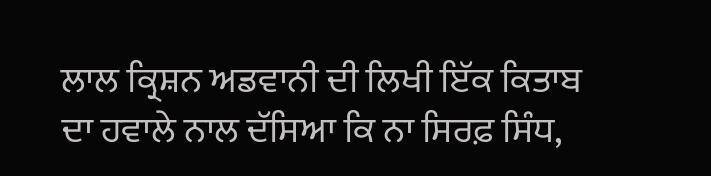ਲਾਲ ਕ੍ਰਿਸ਼ਨ ਅਡਵਾਨੀ ਦੀ ਲਿਖੀ ਇੱਕ ਕਿਤਾਬ ਦਾ ਹਵਾਲੇ ਨਾਲ ਦੱਸਿਆ ਕਿ ਨਾ ਸਿਰਫ਼ ਸਿੰਧ,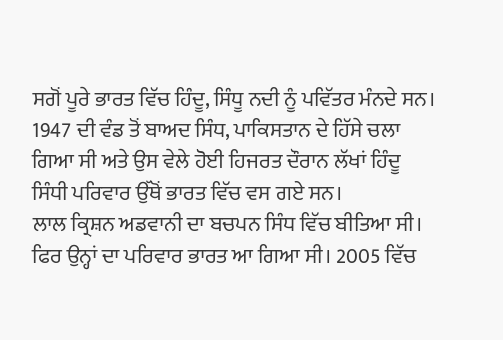ਸਗੋਂ ਪੂਰੇ ਭਾਰਤ ਵਿੱਚ ਹਿੰਦੂ, ਸਿੰਧੂ ਨਦੀ ਨੂੰ ਪਵਿੱਤਰ ਮੰਨਦੇ ਸਨ।
1947 ਦੀ ਵੰਡ ਤੋਂ ਬਾਅਦ ਸਿੰਧ, ਪਾਕਿਸਤਾਨ ਦੇ ਹਿੱਸੇ ਚਲਾ ਗਿਆ ਸੀ ਅਤੇ ਉਸ ਵੇਲੇ ਹੋਈ ਹਿਜਰਤ ਦੌਰਾਨ ਲੱਖਾਂ ਹਿੰਦੂ ਸਿੰਧੀ ਪਰਿਵਾਰ ਉੱਥੋਂ ਭਾਰਤ ਵਿੱਚ ਵਸ ਗਏ ਸਨ।
ਲਾਲ ਕ੍ਰਿਸ਼ਨ ਅਡਵਾਨੀ ਦਾ ਬਚਪਨ ਸਿੰਧ ਵਿੱਚ ਬੀਤਿਆ ਸੀ। ਫਿਰ ਉਨ੍ਹਾਂ ਦਾ ਪਰਿਵਾਰ ਭਾਰਤ ਆ ਗਿਆ ਸੀ। 2005 ਵਿੱਚ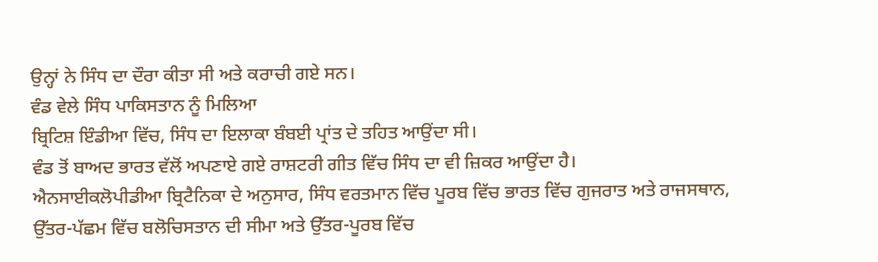ਉਨ੍ਹਾਂ ਨੇ ਸਿੰਧ ਦਾ ਦੌਰਾ ਕੀਤਾ ਸੀ ਅਤੇ ਕਰਾਚੀ ਗਏ ਸਨ।
ਵੰਡ ਵੇਲੇ ਸਿੰਧ ਪਾਕਿਸਤਾਨ ਨੂੰ ਮਿਲਿਆ
ਬ੍ਰਿਟਿਸ਼ ਇੰਡੀਆ ਵਿੱਚ, ਸਿੰਧ ਦਾ ਇਲਾਕਾ ਬੰਬਈ ਪ੍ਰਾਂਤ ਦੇ ਤਹਿਤ ਆਉਂਦਾ ਸੀ।
ਵੰਡ ਤੋਂ ਬਾਅਦ ਭਾਰਤ ਵੱਲੋਂ ਅਪਣਾਏ ਗਏ ਰਾਸ਼ਟਰੀ ਗੀਤ ਵਿੱਚ ਸਿੰਧ ਦਾ ਵੀ ਜ਼ਿਕਰ ਆਉਂਦਾ ਹੈ।
ਐਨਸਾਈਕਲੋਪੀਡੀਆ ਬ੍ਰਿਟੈਨਿਕਾ ਦੇ ਅਨੁਸਾਰ, ਸਿੰਧ ਵਰਤਮਾਨ ਵਿੱਚ ਪੂਰਬ ਵਿੱਚ ਭਾਰਤ ਵਿੱਚ ਗੁਜਰਾਤ ਅਤੇ ਰਾਜਸਥਾਨ, ਉੱਤਰ-ਪੱਛਮ ਵਿੱਚ ਬਲੋਚਿਸਤਾਨ ਦੀ ਸੀਮਾ ਅਤੇ ਉੱਤਰ-ਪੂਰਬ ਵਿੱਚ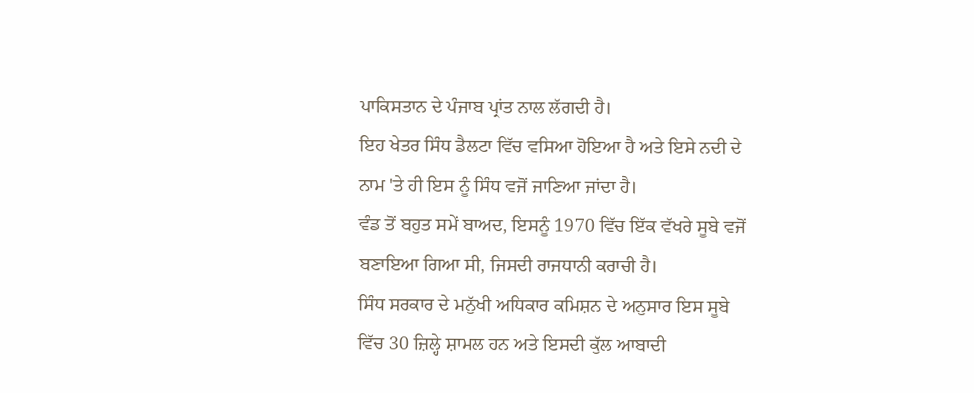ਪਾਕਿਸਤਾਨ ਦੇ ਪੰਜਾਬ ਪ੍ਰਾਂਤ ਨਾਲ ਲੱਗਦੀ ਹੈ।
ਇਹ ਖੇਤਰ ਸਿੰਧ ਡੈਲਟਾ ਵਿੱਚ ਵਸਿਆ ਹੋਇਆ ਹੈ ਅਤੇ ਇਸੇ ਨਦੀ ਦੇ ਨਾਮ 'ਤੇ ਹੀ ਇਸ ਨੂੰ ਸਿੰਧ ਵਜੋਂ ਜਾਣਿਆ ਜਾਂਦਾ ਹੈ।
ਵੰਡ ਤੋਂ ਬਹੁਤ ਸਮੇਂ ਬਾਅਦ, ਇਸਨੂੰ 1970 ਵਿੱਚ ਇੱਕ ਵੱਖਰੇ ਸੂਬੇ ਵਜੋਂ ਬਣਾਇਆ ਗਿਆ ਸੀ, ਜਿਸਦੀ ਰਾਜਧਾਨੀ ਕਰਾਚੀ ਹੈ।
ਸਿੰਧ ਸਰਕਾਰ ਦੇ ਮਨੁੱਖੀ ਅਧਿਕਾਰ ਕਮਿਸ਼ਨ ਦੇ ਅਨੁਸਾਰ ਇਸ ਸੂਬੇ ਵਿੱਚ 30 ਜ਼ਿਲ੍ਹੇ ਸ਼ਾਮਲ ਹਨ ਅਤੇ ਇਸਦੀ ਕੁੱਲ ਆਬਾਦੀ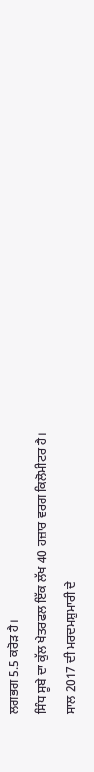ਲਗਭਗ 5.5 ਕਰੋੜ ਹੈ।
ਸਿੰਧ ਸੂਬੇ ਦਾ ਕੁੱਲ ਖੇਤਰਫਲ ਇੱਕ ਲੱਖ 40 ਹਜ਼ਾਰ ਵਰਗ ਕਿਲੋਮੀਟਰ ਹੈ।
ਸਾਲ 2017 ਦੀ ਮਰਦਮਸ਼ੁਮਾਰੀ ਦੇ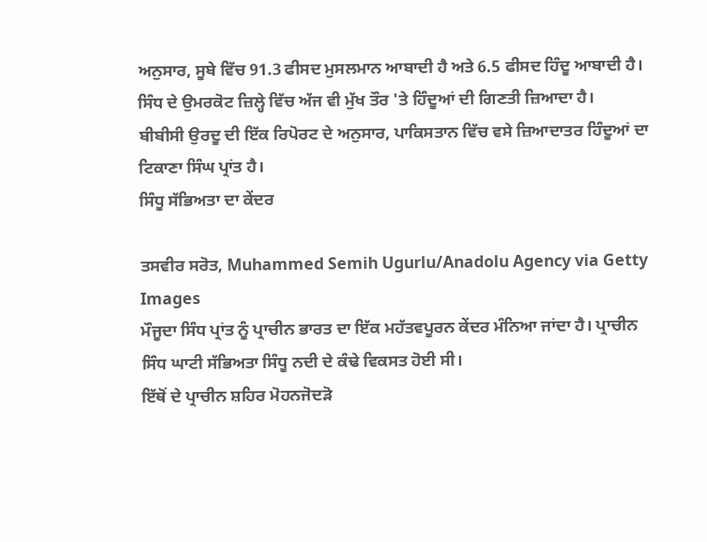ਅਨੁਸਾਰ, ਸੂਬੇ ਵਿੱਚ 91.3 ਫੀਸਦ ਮੁਸਲਮਾਨ ਆਬਾਦੀ ਹੈ ਅਤੇ 6.5 ਫੀਸਦ ਹਿੰਦੂ ਆਬਾਦੀ ਹੈ। ਸਿੰਧ ਦੇ ਉਮਰਕੋਟ ਜ਼ਿਲ੍ਹੇ ਵਿੱਚ ਅੱਜ ਵੀ ਮੁੱਖ ਤੌਰ 'ਤੇ ਹਿੰਦੂਆਂ ਦੀ ਗਿਣਤੀ ਜ਼ਿਆਦਾ ਹੈ।
ਬੀਬੀਸੀ ਉਰਦੂ ਦੀ ਇੱਕ ਰਿਪੋਰਟ ਦੇ ਅਨੁਸਾਰ, ਪਾਕਿਸਤਾਨ ਵਿੱਚ ਵਸੇ ਜ਼ਿਆਦਾਤਰ ਹਿੰਦੂਆਂ ਦਾ ਟਿਕਾਣਾ ਸਿੰਘ ਪ੍ਰਾਂਤ ਹੈ।
ਸਿੰਧੂ ਸੱਭਿਅਤਾ ਦਾ ਕੇਂਦਰ

ਤਸਵੀਰ ਸਰੋਤ, Muhammed Semih Ugurlu/Anadolu Agency via Getty Images
ਮੌਜੂਦਾ ਸਿੰਧ ਪ੍ਰਾਂਤ ਨੂੰ ਪ੍ਰਾਚੀਨ ਭਾਰਤ ਦਾ ਇੱਕ ਮਹੱਤਵਪੂਰਨ ਕੇਂਦਰ ਮੰਨਿਆ ਜਾਂਦਾ ਹੈ। ਪ੍ਰਾਚੀਨ ਸਿੰਧ ਘਾਟੀ ਸੱਭਿਅਤਾ ਸਿੰਧੂ ਨਦੀ ਦੇ ਕੰਢੇ ਵਿਕਸਤ ਹੋਈ ਸੀ।
ਇੱਥੋਂ ਦੇ ਪ੍ਰਾਚੀਨ ਸ਼ਹਿਰ ਮੋਹਨਜੋਦੜੋ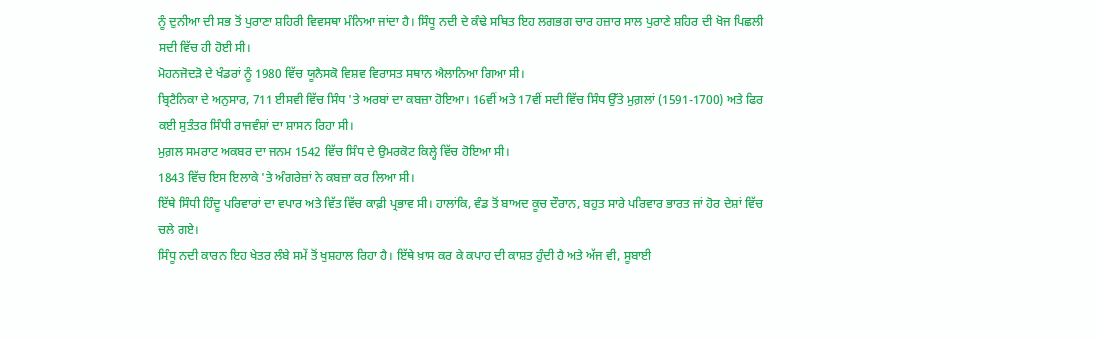ਨੂੰ ਦੁਨੀਆ ਦੀ ਸਭ ਤੋਂ ਪੁਰਾਣਾ ਸ਼ਹਿਰੀ ਵਿਵਸਥਾ ਮੰਨਿਆ ਜਾਂਦਾ ਹੈ। ਸਿੰਧੂ ਨਦੀ ਦੇ ਕੰਢੇ ਸਥਿਤ ਇਹ ਲਗਭਗ ਚਾਰ ਹਜ਼ਾਰ ਸਾਲ ਪੁਰਾਣੇ ਸ਼ਹਿਰ ਦੀ ਖੋਜ ਪਿਛਲੀ ਸਦੀ ਵਿੱਚ ਹੀ ਹੋਈ ਸੀ।
ਮੋਹਨਜੋਦੜੋ ਦੇ ਖੰਡਰਾਂ ਨੂੰ 1980 ਵਿੱਚ ਯੂਨੈਸਕੋ ਵਿਸ਼ਵ ਵਿਰਾਸਤ ਸਥਾਨ ਐਲਾਨਿਆ ਗਿਆ ਸੀ।
ਬ੍ਰਿਟੈਨਿਕਾ ਦੇ ਅਨੁਸਾਰ, 711 ਈਸਵੀ ਵਿੱਚ ਸਿੰਧ 'ਤੇ ਅਰਬਾਂ ਦਾ ਕਬਜ਼ਾ ਹੋਇਆ। 16ਵੀਂ ਅਤੇ 17ਵੀਂ ਸਦੀ ਵਿੱਚ ਸਿੰਧ ਉੱਤੇ ਮੁਗ਼ਲਾਂ (1591-1700) ਅਤੇ ਫਿਰ ਕਈ ਸੁਤੰਤਰ ਸਿੰਧੀ ਰਾਜਵੰਸ਼ਾਂ ਦਾ ਸ਼ਾਸਨ ਰਿਹਾ ਸੀ।
ਮੁਗ਼ਲ ਸਮਰਾਟ ਅਕਬਰ ਦਾ ਜਨਮ 1542 ਵਿੱਚ ਸਿੰਧ ਦੇ ਉਮਰਕੋਟ ਕਿਲ੍ਹੇ ਵਿੱਚ ਹੋਇਆ ਸੀ।
1843 ਵਿੱਚ ਇਸ ਇਲਾਕੇ 'ਤੇ ਅੰਗਰੇਜ਼ਾਂ ਨੇ ਕਬਜ਼ਾ ਕਰ ਲਿਆ ਸੀ।
ਇੱਥੇ ਸਿੰਧੀ ਹਿੰਦੂ ਪਰਿਵਾਰਾਂ ਦਾ ਵਪਾਰ ਅਤੇ ਵਿੱਤ ਵਿੱਚ ਕਾਫ਼ੀ ਪ੍ਰਭਾਵ ਸੀ। ਹਾਲਾਂਕਿ, ਵੰਡ ਤੋਂ ਬਾਅਦ ਕੂਚ ਦੌਰਾਨ, ਬਹੁਤ ਸਾਰੇ ਪਰਿਵਾਰ ਭਾਰਤ ਜਾਂ ਹੋਰ ਦੇਸ਼ਾਂ ਵਿੱਚ ਚਲੇ ਗਏ।
ਸਿੰਧੂ ਨਦੀ ਕਾਰਨ ਇਹ ਖੇਤਰ ਲੰਬੇ ਸਮੇਂ ਤੋਂ ਖੁਸ਼ਹਾਲ ਰਿਹਾ ਹੈ। ਇੱਥੇ ਖ਼ਾਸ ਕਰ ਕੇ ਕਪਾਹ ਦੀ ਕਾਸ਼ਤ ਹੁੰਦੀ ਹੈ ਅਤੇ ਅੱਜ ਵੀ, ਸੂਬਾਈ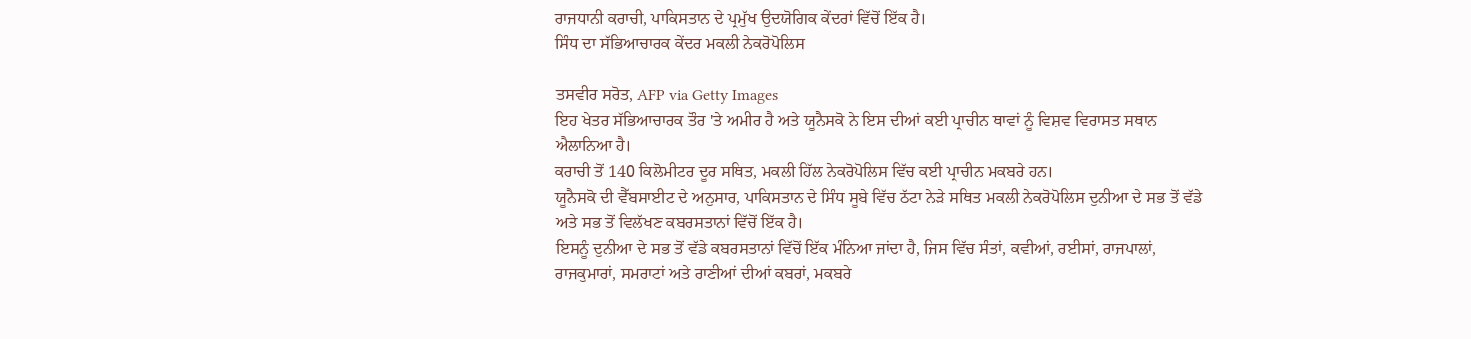ਰਾਜਧਾਨੀ ਕਰਾਚੀ, ਪਾਕਿਸਤਾਨ ਦੇ ਪ੍ਰਮੁੱਖ ਉਦਯੋਗਿਕ ਕੇਂਦਰਾਂ ਵਿੱਚੋਂ ਇੱਕ ਹੈ।
ਸਿੰਧ ਦਾ ਸੱਭਿਆਚਾਰਕ ਕੇਂਦਰ ਮਕਲੀ ਨੇਕਰੋਪੋਲਿਸ

ਤਸਵੀਰ ਸਰੋਤ, AFP via Getty Images
ਇਹ ਖੇਤਰ ਸੱਭਿਆਚਾਰਕ ਤੌਰ 'ਤੇ ਅਮੀਰ ਹੈ ਅਤੇ ਯੂਨੈਸਕੋ ਨੇ ਇਸ ਦੀਆਂ ਕਈ ਪ੍ਰਾਚੀਨ ਥਾਵਾਂ ਨੂੰ ਵਿਸ਼ਵ ਵਿਰਾਸਤ ਸਥਾਨ ਐਲਾਨਿਆ ਹੈ।
ਕਰਾਚੀ ਤੋਂ 140 ਕਿਲੋਮੀਟਰ ਦੂਰ ਸਥਿਤ, ਮਕਲੀ ਹਿੱਲ ਨੇਕਰੋਪੋਲਿਸ ਵਿੱਚ ਕਈ ਪ੍ਰਾਚੀਨ ਮਕਬਰੇ ਹਨ।
ਯੂਨੈਸਕੋ ਦੀ ਵੈੱਬਸਾਈਟ ਦੇ ਅਨੁਸਾਰ, ਪਾਕਿਸਤਾਨ ਦੇ ਸਿੰਧ ਸੂਬੇ ਵਿੱਚ ਠੱਟਾ ਨੇੜੇ ਸਥਿਤ ਮਕਲੀ ਨੇਕਰੋਪੋਲਿਸ ਦੁਨੀਆ ਦੇ ਸਭ ਤੋਂ ਵੱਡੇ ਅਤੇ ਸਭ ਤੋਂ ਵਿਲੱਖਣ ਕਬਰਸਤਾਨਾਂ ਵਿੱਚੋਂ ਇੱਕ ਹੈ।
ਇਸਨੂੰ ਦੁਨੀਆ ਦੇ ਸਭ ਤੋਂ ਵੱਡੇ ਕਬਰਸਤਾਨਾਂ ਵਿੱਚੋਂ ਇੱਕ ਮੰਨਿਆ ਜਾਂਦਾ ਹੈ, ਜਿਸ ਵਿੱਚ ਸੰਤਾਂ, ਕਵੀਆਂ, ਰਈਸਾਂ, ਰਾਜਪਾਲਾਂ, ਰਾਜਕੁਮਾਰਾਂ, ਸਮਰਾਟਾਂ ਅਤੇ ਰਾਣੀਆਂ ਦੀਆਂ ਕਬਰਾਂ, ਮਕਬਰੇ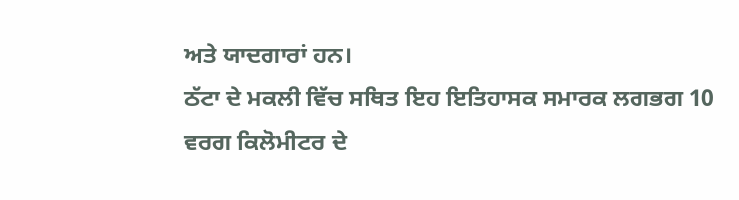ਅਤੇ ਯਾਦਗਾਰਾਂ ਹਨ।
ਠੱਟਾ ਦੇ ਮਕਲੀ ਵਿੱਚ ਸਥਿਤ ਇਹ ਇਤਿਹਾਸਕ ਸਮਾਰਕ ਲਗਭਗ 10 ਵਰਗ ਕਿਲੋਮੀਟਰ ਦੇ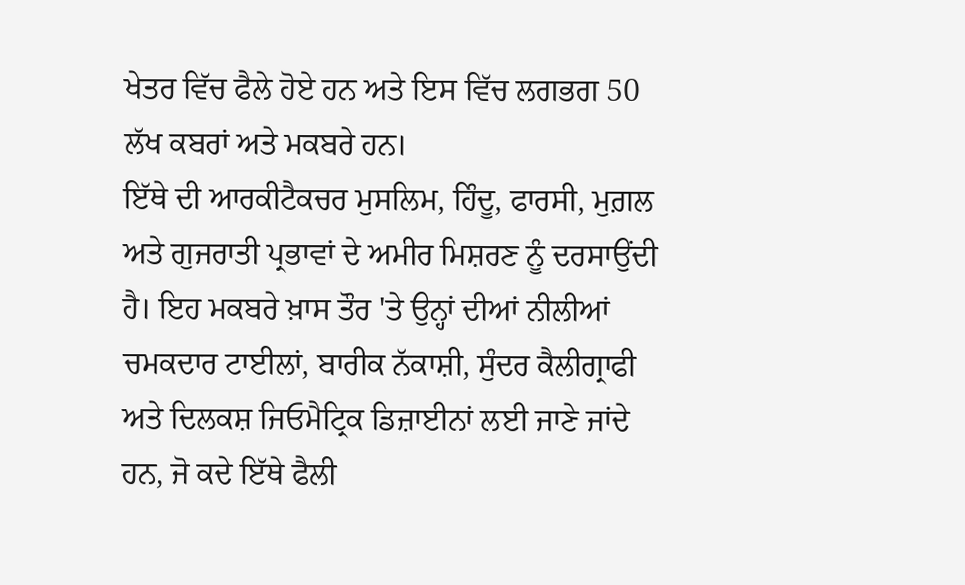ਖੇਤਰ ਵਿੱਚ ਫੈਲੇ ਹੋਏ ਹਨ ਅਤੇ ਇਸ ਵਿੱਚ ਲਗਭਗ 50 ਲੱਖ ਕਬਰਾਂ ਅਤੇ ਮਕਬਰੇ ਹਨ।
ਇੱਥੇ ਦੀ ਆਰਕੀਟੈਕਚਰ ਮੁਸਲਿਮ, ਹਿੰਦੂ, ਫਾਰਸੀ, ਮੁਗ਼ਲ ਅਤੇ ਗੁਜਰਾਤੀ ਪ੍ਰਭਾਵਾਂ ਦੇ ਅਮੀਰ ਮਿਸ਼ਰਣ ਨੂੰ ਦਰਸਾਉਂਦੀ ਹੈ। ਇਹ ਮਕਬਰੇ ਖ਼ਾਸ ਤੌਰ 'ਤੇ ਉਨ੍ਹਾਂ ਦੀਆਂ ਨੀਲੀਆਂ ਚਮਕਦਾਰ ਟਾਈਲਾਂ, ਬਾਰੀਕ ਨੱਕਾਸ਼ੀ, ਸੁੰਦਰ ਕੈਲੀਗ੍ਰਾਫੀ ਅਤੇ ਦਿਲਕਸ਼ ਜਿਓਮੈਟ੍ਰਿਕ ਡਿਜ਼ਾਈਨਾਂ ਲਈ ਜਾਣੇ ਜਾਂਦੇ ਹਨ, ਜੋ ਕਦੇ ਇੱਥੇ ਫੈਲੀ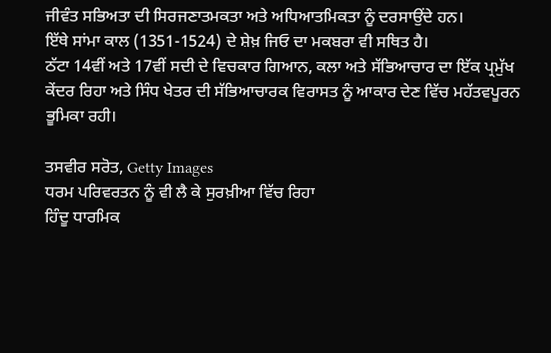ਜੀਵੰਤ ਸਭਿਅਤਾ ਦੀ ਸਿਰਜਣਾਤਮਕਤਾ ਅਤੇ ਅਧਿਆਤਮਿਕਤਾ ਨੂੰ ਦਰਸਾਉਂਦੇ ਹਨ।
ਇੱਥੇ ਸਾਂਮਾ ਕਾਲ (1351-1524) ਦੇ ਸ਼ੇਖ਼ ਜਿਓ ਦਾ ਮਕਬਰਾ ਵੀ ਸਥਿਤ ਹੈ।
ਠੱਟਾ 14ਵੀਂ ਅਤੇ 17ਵੀਂ ਸਦੀ ਦੇ ਵਿਚਕਾਰ ਗਿਆਨ, ਕਲਾ ਅਤੇ ਸੱਭਿਆਚਾਰ ਦਾ ਇੱਕ ਪ੍ਰਮੁੱਖ ਕੇਂਦਰ ਰਿਹਾ ਅਤੇ ਸਿੰਧ ਖੇਤਰ ਦੀ ਸੱਭਿਆਚਾਰਕ ਵਿਰਾਸਤ ਨੂੰ ਆਕਾਰ ਦੇਣ ਵਿੱਚ ਮਹੱਤਵਪੂਰਨ ਭੂਮਿਕਾ ਰਹੀ।

ਤਸਵੀਰ ਸਰੋਤ, Getty Images
ਧਰਮ ਪਰਿਵਰਤਨ ਨੂੰ ਵੀ ਲੈ ਕੇ ਸੁਰਖ਼ੀਆ ਵਿੱਚ ਰਿਹਾ
ਹਿੰਦੂ ਧਾਰਮਿਕ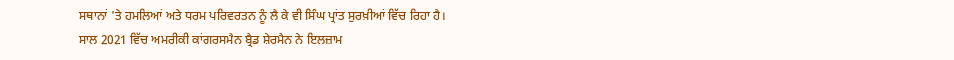ਸਥਾਨਾਂ 'ਤੇ ਹਮਲਿਆਂ ਅਤੇ ਧਰਮ ਪਰਿਵਰਤਨ ਨੂੰ ਲੈ ਕੇ ਵੀ ਸਿੰਘ ਪ੍ਰਾਂਤ ਸੁਰਖ਼ੀਆਂ ਵਿੱਚ ਰਿਹਾ ਹੈ।
ਸਾਲ 2021 ਵਿੱਚ ਅਮਰੀਕੀ ਕਾਂਗਰਸਮੈਨ ਬ੍ਰੈਡ ਸ਼ੇਰਮੈਨ ਨੇ ਇਲਜ਼ਾਮ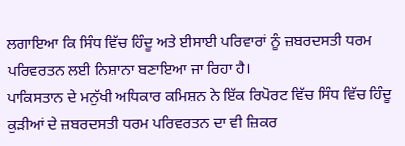ਲਗਾਇਆ ਕਿ ਸਿੰਧ ਵਿੱਚ ਹਿੰਦੂ ਅਤੇ ਈਸਾਈ ਪਰਿਵਾਰਾਂ ਨੂੰ ਜ਼ਬਰਦਸਤੀ ਧਰਮ ਪਰਿਵਰਤਨ ਲਈ ਨਿਸ਼ਾਨਾ ਬਣਾਇਆ ਜਾ ਰਿਹਾ ਹੈ।
ਪਾਕਿਸਤਾਨ ਦੇ ਮਨੁੱਖੀ ਅਧਿਕਾਰ ਕਮਿਸ਼ਨ ਨੇ ਇੱਕ ਰਿਪੋਰਟ ਵਿੱਚ ਸਿੰਧ ਵਿੱਚ ਹਿੰਦੂ ਕੁੜੀਆਂ ਦੇ ਜ਼ਬਰਦਸਤੀ ਧਰਮ ਪਰਿਵਰਤਨ ਦਾ ਵੀ ਜ਼ਿਕਰ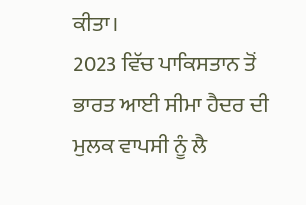ਕੀਤਾ।
2023 ਵਿੱਚ ਪਾਕਿਸਤਾਨ ਤੋਂ ਭਾਰਤ ਆਈ ਸੀਮਾ ਹੈਦਰ ਦੀ ਮੁਲਕ ਵਾਪਸੀ ਨੂੰ ਲੈ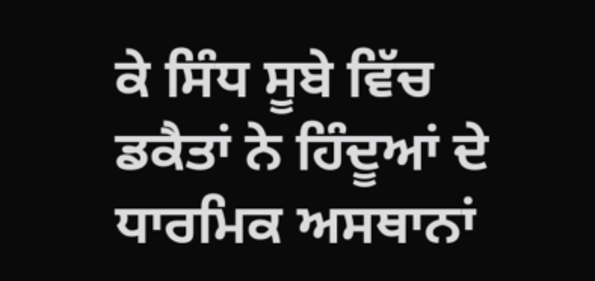ਕੇ ਸਿੰਧ ਸੂਬੇ ਵਿੱਚ ਡਕੈਤਾਂ ਨੇ ਹਿੰਦੂਆਂ ਦੇ ਧਾਰਮਿਕ ਅਸਥਾਨਾਂ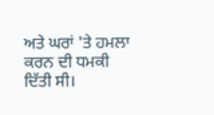ਅਤੇ ਘਰਾਂ 'ਤੇ ਹਮਲਾ ਕਰਨ ਦੀ ਧਮਕੀ ਦਿੱਤੀ ਸੀ।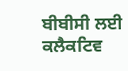ਬੀਬੀਸੀ ਲਈ ਕਲੈਕਟਿਵ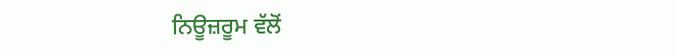ਨਿਊਜ਼ਰੂਮ ਵੱਲੋਂ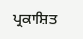ਪ੍ਰਕਾਸ਼ਿਤ